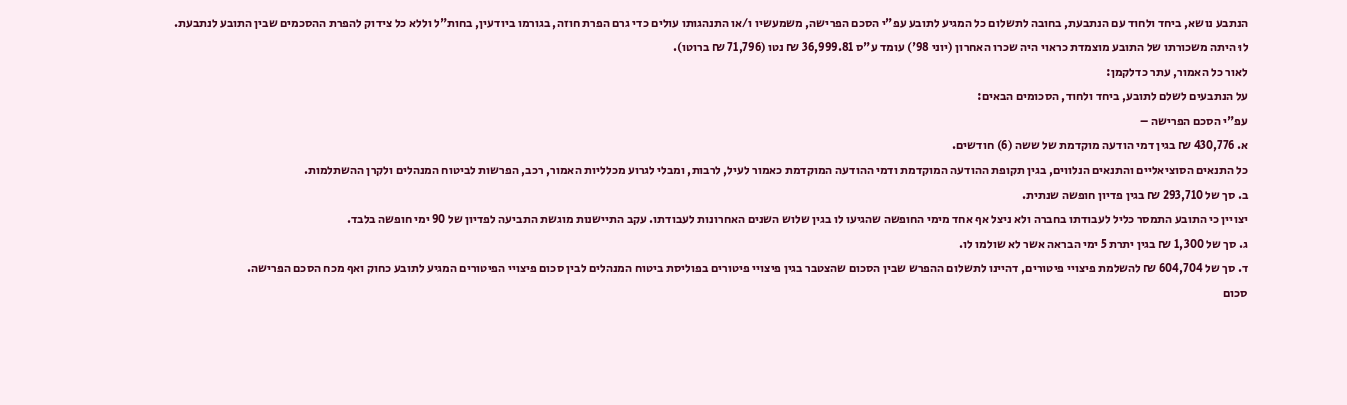הנתבע נושא, ביחד ולחוד עם הנתבעת, בחובה לתשלום כל המגיע לתובע עפ"י הסכם הפרישה, משמעשיו ו/או התנהגותו עולים כדי גרם הפרת חוזה, בגורמו ביודעין, בחות"ל וללא כל צידוק להפרת ההסכמים שבין התובע לנתבעת.
לוּ היתה משכורתו של התובע מוצמדת כראוי היה שכרו האחרון (יוני 98') עומד ע"ס 36,999.81 ₪ נטו (71,796 ₪ ברוטו).
לאור כל האמור, עתר כדלקמן:
על הנתבעים לשלם לתובע, ביחד ולחוד, הסכומים הבאים:
עפ"י הסכם הפרישה –
א. 430,776 ₪ בגין דמי הודעה מוקדמת של ששה (6) חודשים.
כל התנאים הסוציאליים והתנאים הנלווים, בגין תקופת ההודעה המוקדמת ודמי ההודעה המוקדמת כאמור לעיל, לרבות, ומבלי לגרוע מכלליות האמור, רכב, הפרשות לביטוח המנהלים ולקרן ההשתלמות.
ב. סך של 293,710 ₪ בגין פדיון חופשה שנתית.
יצויין כי התובע התמסר כליל לעבודתו בחברה ולא ניצל אף אחד מימי החופשה שהגיעו לו בגין שלוש השנים האחרונות לעבודתו. עקב התיישנות מוגשת התביעה לפדיון של 90 ימי חופשה בלבד.
ג. סך של 1,300 ₪ בגין יתרת 5 ימי הבראה אשר לא שולמו לו.
ד. סך של 604,704 ₪ להשלמת פיצויי פיטורים, דהיינו לתשלום ההפרש שבין הסכום שהצטבר בגין פיצויי פיטורים בפוליסת ביטוח המנהלים לבין סכום פיצויי הפיטורים המגיע לתובע כחוק ואף מכח הסכם הפרישה.
סכום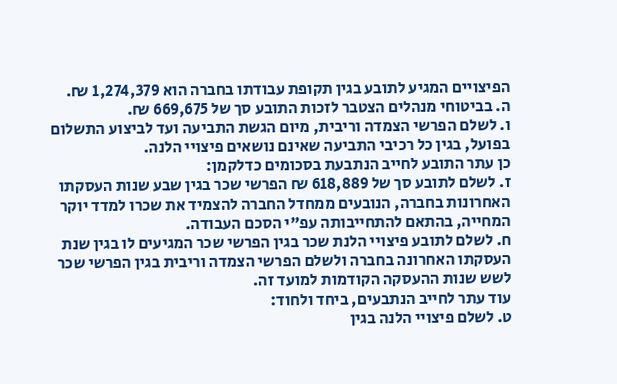הפיצויים המגיע לתובע בגין תקופת עבודתו בחברה הוא 1,274,379 ₪.
ה. בביטוחי מנהלים הצטבר לזכות התובע סך של 669,675 ₪.
ו. לשלם הפרשי הצמדה וריבית, מיום הגשת התביעה ועד לביצוע התשלום בפועל, בגין כל רכיבי התביעה שאינם נושאים פיצויי הלנה.
כן עתר התובע לחייב הנתבעת בסכומים כדלקמן:
ז. לשלם לתובע סך של 618,889 ₪ הפרשי שכר בגין שבע שנות העסקתו האחרונות בחברה, הנובעים ממחדל החברה להצמיד את שכרו למדד יוקר המחייה, בהתאם להתחייבותה עפ"י הסכם העבודה.
ח. לשלם לתובע פיצויי הלנת שכר בגין הפרשי שכר המגיעים לו בגין שנת העסקתו האחרונה בחברה ולשלם הפרשי הצמדה וריבית בגין הפרשי שכר לשש שנות ההעסקה הקודמות למועד זה.
עוד עתר לחייב הנתבעים, ביחד ולחוד:
ט. לשלם פיצויי הלנה בגין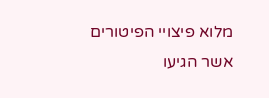מלוא פיצויי הפיטורים אשר הגיעו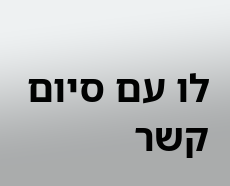לו עם סיום קשר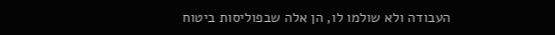העבודה ולא שולמו לו, הן אלה שבפוליסות ביטוח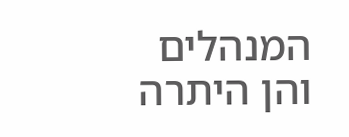המנהלים והן היתרה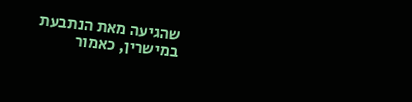שהגיעה מאת הנתבעת במישרין, כאמור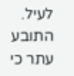לעיל.
התובע עתר כי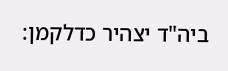ביה"ד יצהיר כדלקמן: